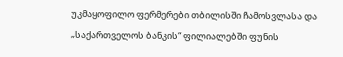უკმაყოფილო ფერმერები თბილისში ჩამოსვლასა და „საქართველოს ბანკის“ ფილიალებში ფუნის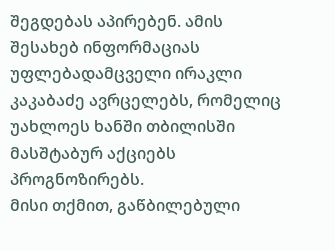შეგდებას აპირებენ. ამის შესახებ ინფორმაციას უფლებადამცველი ირაკლი კაკაბაძე ავრცელებს, რომელიც უახლოეს ხანში თბილისში მასშტაბურ აქციებს პროგნოზირებს.
მისი თქმით, გაწბილებული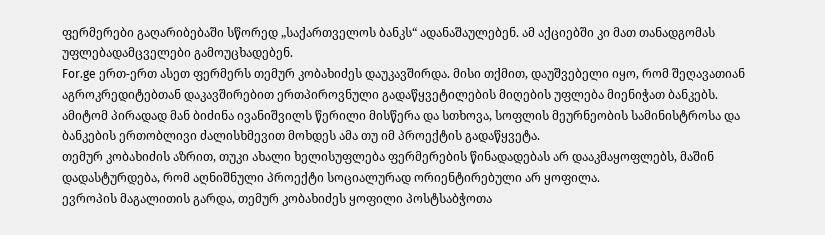ფერმერები გაღარიბებაში სწორედ „საქართველოს ბანკს“ ადანაშაულებენ. ამ აქციებში კი მათ თანადგომას უფლებადამცველები გამოუცხადებენ.
For.ge ერთ-ერთ ასეთ ფერმერს თემურ კობახიძეს დაუკავშირდა. მისი თქმით, დაუშვებელი იყო, რომ შეღავათიან აგროკრედიტებთან დაკავშირებით ერთპიროვნული გადაწყვეტილების მიღების უფლება მიენიჭათ ბანკებს. ამიტომ პირადად მან ბიძინა ივანიშვილს წერილი მისწერა და სთხოვა, სოფლის მეურნეობის სამინისტროსა და ბანკების ერთობლივი ძალისხმევით მოხდეს ამა თუ იმ პროექტის გადაწყვეტა.
თემურ კობახიძის აზრით, თუკი ახალი ხელისუფლება ფერმერების წინადადებას არ დააკმაყოფლებს, მაშინ დადასტურდება, რომ აღნიშნული პროექტი სოციალურად ორიენტირებული არ ყოფილა.
ევროპის მაგალითის გარდა, თემურ კობახიძეს ყოფილი პოსტსაბჭოთა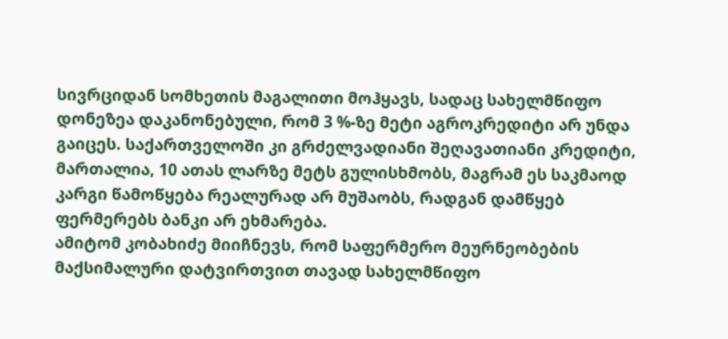სივრციდან სომხეთის მაგალითი მოჰყავს, სადაც სახელმწიფო დონეზეა დაკანონებული, რომ 3 %-ზე მეტი აგროკრედიტი არ უნდა გაიცეს. საქართველოში კი გრძელვადიანი შეღავათიანი კრედიტი, მართალია, 10 ათას ლარზე მეტს გულისხმობს, მაგრამ ეს საკმაოდ კარგი წამოწყება რეალურად არ მუშაობს, რადგან დამწყებ ფერმერებს ბანკი არ ეხმარება.
ამიტომ კობახიძე მიიჩნევს, რომ საფერმერო მეურნეობების მაქსიმალური დატვირთვით თავად სახელმწიფო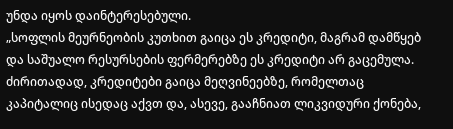უნდა იყოს დაინტერესებული.
„სოფლის მეურნეობის კუთხით გაიცა ეს კრედიტი, მაგრამ დამწყებ და საშუალო რესურსების ფერმერებზე ეს კრედიტი არ გაცემულა. ძირითადად, კრედიტები გაიცა მეღვინეებზე, რომელთაც კაპიტალიც ისედაც აქვთ და, ასევე, გააჩნიათ ლიკვიდური ქონება,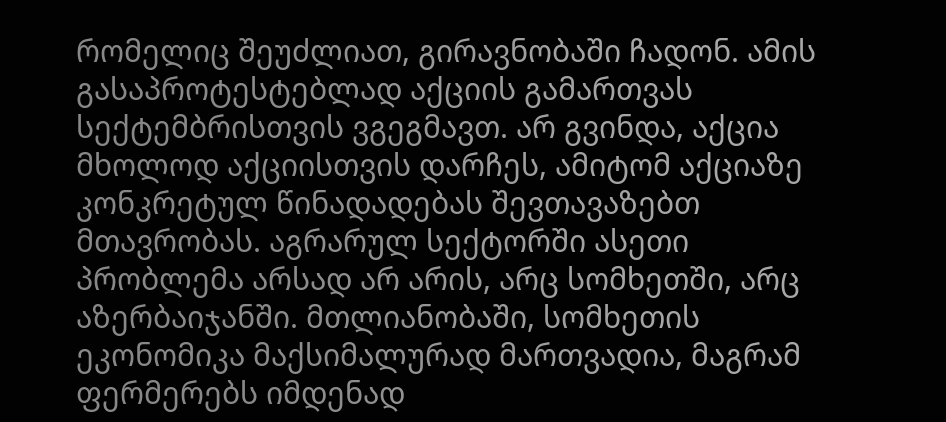რომელიც შეუძლიათ, გირავნობაში ჩადონ. ამის გასაპროტესტებლად აქციის გამართვას სექტემბრისთვის ვგეგმავთ. არ გვინდა, აქცია მხოლოდ აქციისთვის დარჩეს, ამიტომ აქციაზე კონკრეტულ წინადადებას შევთავაზებთ მთავრობას. აგრარულ სექტორში ასეთი პრობლემა არსად არ არის, არც სომხეთში, არც აზერბაიჯანში. მთლიანობაში, სომხეთის ეკონომიკა მაქსიმალურად მართვადია, მაგრამ ფერმერებს იმდენად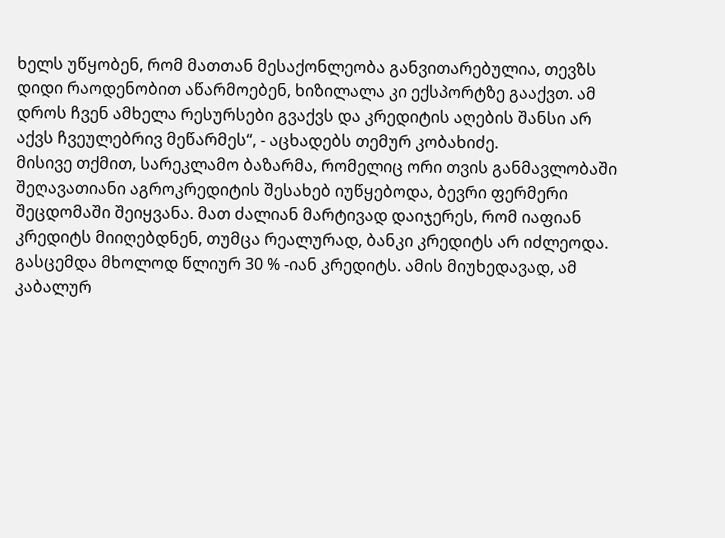ხელს უწყობენ, რომ მათთან მესაქონლეობა განვითარებულია, თევზს დიდი რაოდენობით აწარმოებენ, ხიზილალა კი ექსპორტზე გააქვთ. ამ დროს ჩვენ ამხელა რესურსები გვაქვს და კრედიტის აღების შანსი არ აქვს ჩვეულებრივ მეწარმეს“, - აცხადებს თემურ კობახიძე.
მისივე თქმით, სარეკლამო ბაზარმა, რომელიც ორი თვის განმავლობაში შეღავათიანი აგროკრედიტის შესახებ იუწყებოდა, ბევრი ფერმერი შეცდომაში შეიყვანა. მათ ძალიან მარტივად დაიჯერეს, რომ იაფიან კრედიტს მიიღებდნენ, თუმცა რეალურად, ბანკი კრედიტს არ იძლეოდა. გასცემდა მხოლოდ წლიურ 30 % -იან კრედიტს. ამის მიუხედავად, ამ კაბალურ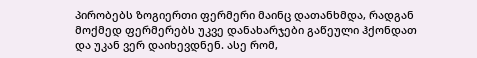პირობებს ზოგიერთი ფერმერი მაინც დათანხმდა, რადგან მოქმედ ფერმერებს უკვე დანახარჯები გაწეული ჰქონდათ და უკან ვერ დაიხევდნენ. ასე რომ,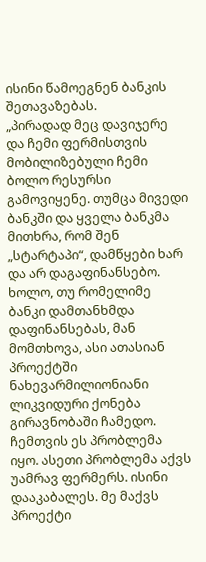ისინი წამოეგნენ ბანკის შეთავაზებას.
„პირადად მეც დავიჯერე და ჩემი ფერმისთვის მობილიზებული ჩემი ბოლო რესურსი გამოვიყენე. თუმცა მივედი ბანკში და ყველა ბანკმა მითხრა, რომ შენ „სტარტაპი“, დამწყები ხარ და არ დაგაფინანსებო. ხოლო, თუ რომელიმე ბანკი დამთანხმდა დაფინანსებას, მან მომთხოვა, ასი ათასიან პროექტში ნახევარმილიონიანი ლიკვიდური ქონება გირავნობაში ჩამედო. ჩემთვის ეს პრობლემა იყო. ასეთი პრობლემა აქვს უამრავ ფერმერს. ისინი დააკაბალეს. მე მაქვს პროექტი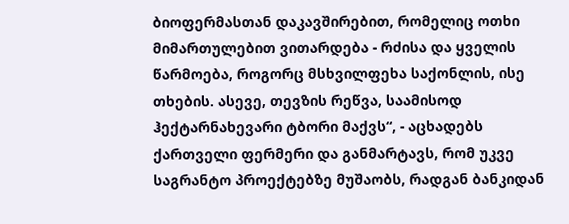ბიოფერმასთან დაკავშირებით, რომელიც ოთხი მიმართულებით ვითარდება - რძისა და ყველის წარმოება, როგორც მსხვილფეხა საქონლის, ისე თხების. ასევე, თევზის რეწვა, საამისოდ ჰექტარნახევარი ტბორი მაქვს“, - აცხადებს ქართველი ფერმერი და განმარტავს, რომ უკვე საგრანტო პროექტებზე მუშაობს, რადგან ბანკიდან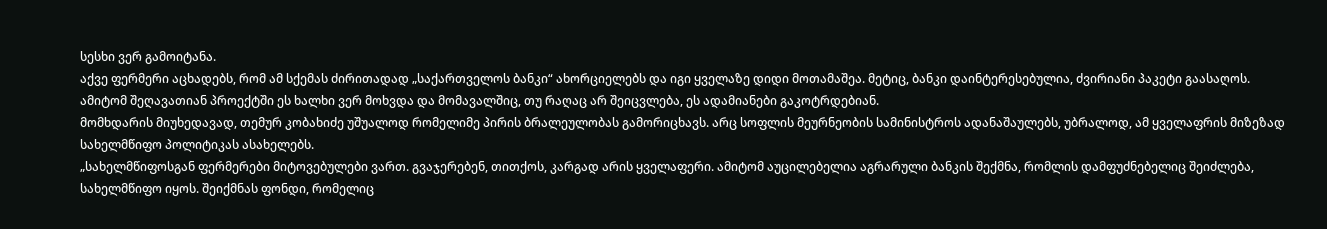სესხი ვერ გამოიტანა.
აქვე ფერმერი აცხადებს, რომ ამ სქემას ძირითადად „საქართველოს ბანკი“ ახორციელებს და იგი ყველაზე დიდი მოთამაშეა. მეტიც, ბანკი დაინტერესებულია, ძვირიანი პაკეტი გაასაღოს. ამიტომ შეღავათიან პროექტში ეს ხალხი ვერ მოხვდა და მომავალშიც, თუ რაღაც არ შეიცვლება, ეს ადამიანები გაკოტრდებიან.
მომხდარის მიუხედავად, თემურ კობახიძე უშუალოდ რომელიმე პირის ბრალეულობას გამორიცხავს. არც სოფლის მეურნეობის სამინისტროს ადანაშაულებს, უბრალოდ, ამ ყველაფრის მიზეზად სახელმწიფო პოლიტიკას ასახელებს.
„სახელმწიფოსგან ფერმერები მიტოვებულები ვართ. გვაჯერებენ, თითქოს, კარგად არის ყველაფერი. ამიტომ აუცილებელია აგრარული ბანკის შექმნა, რომლის დამფუძნებელიც შეიძლება, სახელმწიფო იყოს. შეიქმნას ფონდი, რომელიც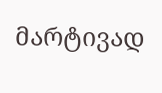მარტივად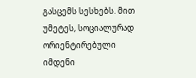გასცემს სესხებს. მით უმეტეს, სოციალურად ორიენტირებული იმდენი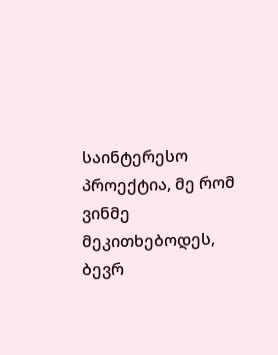საინტერესო პროექტია, მე რომ ვინმე მეკითხებოდეს, ბევრ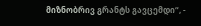მიზნობრივ გრანტს გავცემდი“, -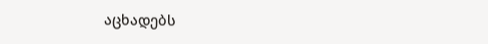აცხადებს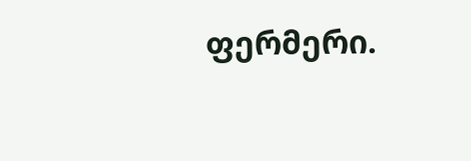ფერმერი.